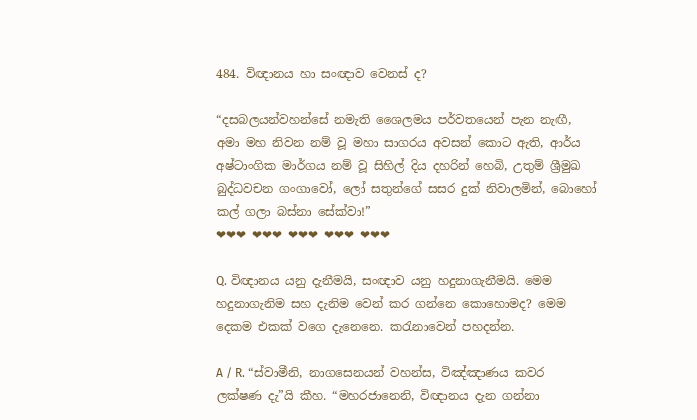484. විඥානය හා සංඥාව වෙනස් ද?

“දසබලයන්වහන්සේ නමැති ශෛලමය පර්වතයෙන් පැන නැඟී, අමා මහ නිවන නම් වූ මහා සාගරය අවසන් කොට ඇති, ආර්ය අෂ්ටාංගික මාර්ගය නම් වූ සිහිල් දිය දහරින් හෙබි, උතුම් ශ්‍රීමුඛ බුද්ධවචන ගංගාවෝ, ලෝ සතුන්ගේ සසර දුක් නිවාලමින්, බොහෝ කල් ගලා බස්නා සේක්වා!”
❤❤❤ ❤❤❤ ❤❤❤ ❤❤❤ ❤❤❤

Q. විඥානය යනු දැනීමයි, සංඥාව යනු හදුනාගැනීමයි. මෙම හදුනාගැනිම සහ දැනිම වෙන් කර ගන්නෙ කොහොමද? මෙම දෙකම එකක් වගෙ දැනෙනෙ. කරැනාවෙන් පහදන්න.

A / R. “ස්වාමීනි, නාගසෙනයන් වහන්ස, විඤ්ඤාණය කවර ලක්ෂණ දැ”යි කීහ. “මහරජානෙනි, විඥානය දැන ගන්නා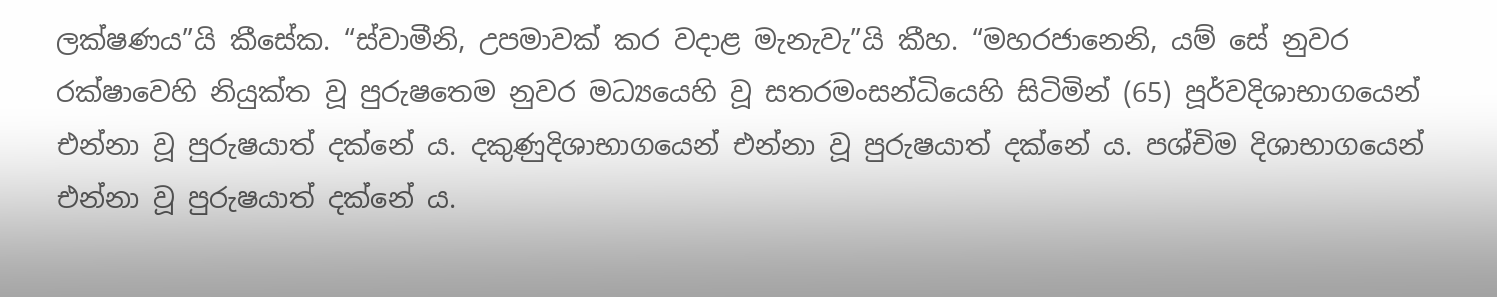ලක්ෂණය”යි කීසේක. “ස්වාමීනි, උපමාවක් කර වදාළ මැනැවැ”යි කීහ. “මහරජානෙනි, යම් සේ නුවර රක්ෂාවෙහි නියුක්ත වූ පුරුෂතෙම නුවර මධ්‍යයෙහි වූ සතරමංසන්ධියෙහි සිටිමින් (65) පූර්වදිශාභාගයෙන් එන්නා වූ පුරුෂයාත් දක්නේ ය. දකුණුදිශාභාගයෙන් එන්නා වූ පුරුෂයාත් දක්නේ ය. පශ්චිම දිශාභාගයෙන් එන්නා වූ පුරුෂයාත් දක්නේ ය.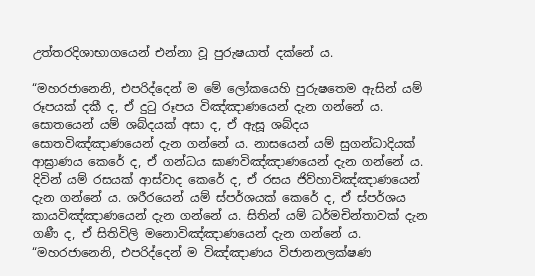උත්තරදිශාභාගයෙන් එන්නා වූ පුරුෂයාත් දක්නේ ය.

“මහරජානෙනි, එපරිද්දෙන් ම මේ ලෝකයෙහි පුරුෂතෙම ඇසින් යම් රූපයක් දකී ද, ඒ දුටු රූපය විඤ්ඤාණයෙන් දැන ගන්නේ ය. සොතයෙන් යම් ශබ්දයක් අසා ද, ඒ ඇසූ ශබ්දය සොතවිඤ්ඤාණයෙන් දැන ගන්නේ ය. නාසයෙන් යම් සුගන්ධාදියක් ආඝ්‍රාණය කෙරේ ද, ඒ ගන්ධය ඝාණවිඤ්ඤාණයෙන් දැන ගන්නේ ය. දිවින් යම් රසයක් ආස්වාද කෙරේ ද, ඒ රසය ජිව්හාවිඤ්ඤාණයෙන් දැන ගන්නේ ය. ශරීරයෙන් යම් ස්පර්ශයක් කෙරේ ද, ඒ ස්පර්ශය කායවිඤ්ඤාණයෙන් දැන ගන්නේ ය. සිතින් යම් ධර්මචින්තාවක් දැන ගණී ද, ඒ සිතිවිලි මනොවිඤ්ඤාණයෙන් දැන ගන්නේ ය. “මහරජානෙනි, එපරිද්දෙන් ම විඤ්ඤාණය විජානනලක්ෂණ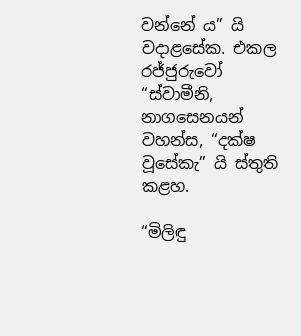වන්නේ ය” යි වදාළසේක. එකල රජ්ජුරුවෝ “ස්වාමීනි, නාගසෙනයන් වහන්ස, “දක්ෂ වූසේකැ” යි ස්තුති කළහ.

“මිලිඳු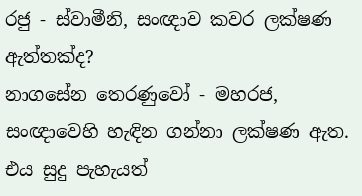රජු - ස්වාමීනි, සංඥාව කවර ලක්ෂණ ඇත්තක්ද?
නාගසේන තෙරණුවෝ - මහරජ, සංඥාවෙහි හැඳින ගන්නා ලක්ෂණ ඇත. එය සුදු පැහැයත්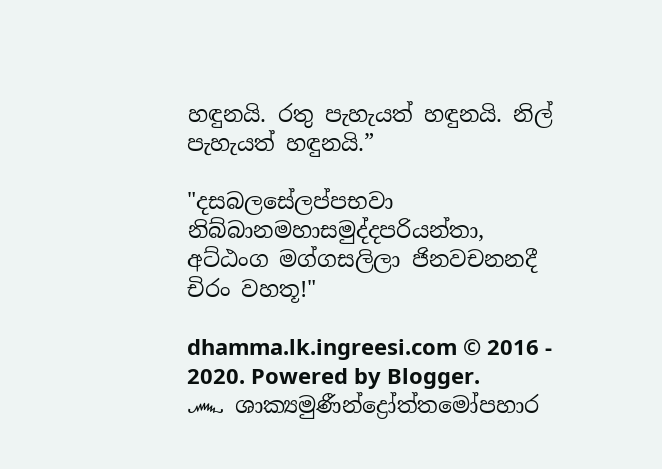හඳුනයි. රතු පැහැයත් හඳුනයි. නිල් පැහැයත් හඳුනයි.”

"දසබලසේලප්පභවා නිබ්බානමහාසමුද්දපරියන්තා, අට්ඨංග මග්ගසලිලා ජිනවචනනදී චිරං වහතූ!"

dhamma.lk.ingreesi.com © 2016 - 2020. Powered by Blogger.
෴ ශාක්‍යමුණීන්ද්‍රෝත්තමෝපහාර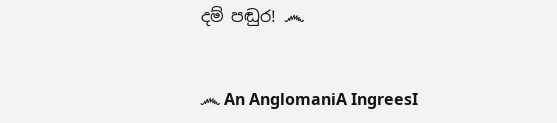දම් පඬුර! ෴


෴ An AnglomaniA IngreesI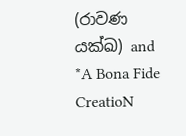(රාවණ යක්ඛ) and *A Bona Fide CreatioN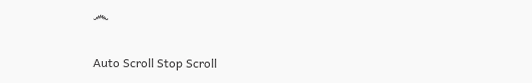෴

Auto Scroll Stop Scroll